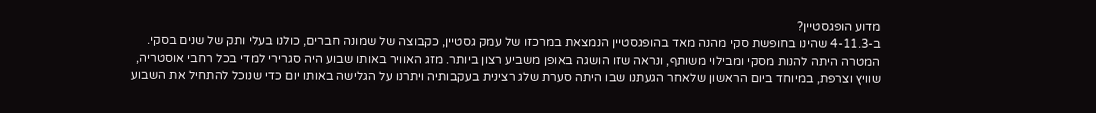מדוע הופגסטיין?
ב-4-11.3 שהינו בחופשת סקי מהנה מאד בהופגסטיין הנמצאת במרכזו של עמק גסטיין, כקבוצה של שמונה חברים, כולנו בעלי ותק של שנים בסקי. המטרה היתה להנות מסקי ומבילוי משותף, ונראה שזו הושגה באופן משביע רצון ביותר. מזג האוויר באותו שבוע היה סגרירי למדי בכל רחבי אוסטריה, שוויץ וצרפת, במיוחד ביום הראשון שלאחר הגעתנו שבו היתה סערת שלג רצינית בעקבותיה ויתרנו על הגלישה באותו יום כדי שנוכל להתחיל את השבוע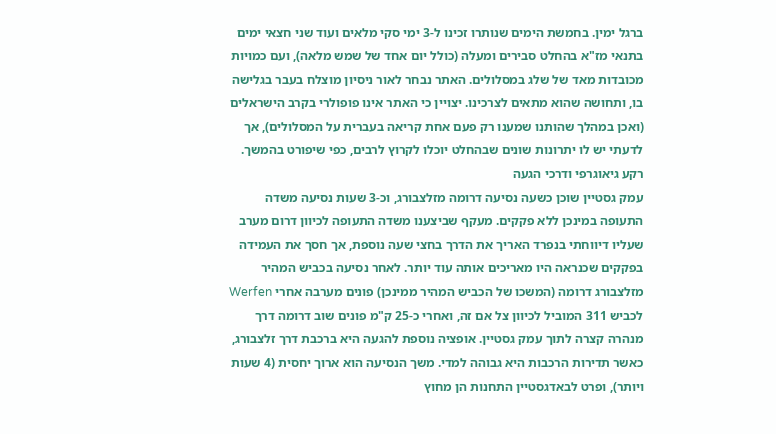ברגל ימין. בחמשת הימים שנותרו זכינו ל-3 ימי סקי מלאים ועוד שני חצאי ימים בתנאי מז"א בהחלט סבירים ומעלה (כולל יום אחד של שמש מלאה), ועם כמויות מכובדות מאד של שלג במסלולים. האתר נבחר לאור ניסיון מוצלח בעבר בגלישה בו, ותחושה שהוא מתאים לצרכינו. יצויין כי האתר אינו פופולרי בקרב הישראלים (ואכן במהלך שהותנו שמענו רק פעם אחת קריאה בעברית על המסלולים), אך לדעתי יש לו יתרונות שונים שבהחלט יוכלו לקרוץ לרבים, כפי שיפורט בהמשך.
רקע גיאוגרפי ודרכי הגעה
עמק גסטיין שוכן כשעה נסיעה דרומה מזלצבורג, וכ-3 שעות נסיעה משדה התעופה במינכן ללא פקקים. מעקף שביצענו משדה התעופה לכיוון דרום מערב שעליו דיווחתי בנפרד האריך את הדרך בחצי שעה נוספת, אך חסך את העמידה בפקקים שכנראה היו מאריכים אותה עוד יותר. לאחר נסיעה בכביש המהיר מזלצבורג דרומה (המשכו של הכביש המהיר ממינכן) פונים מערבה אחרי Werfen לכביש 311 המוביל לכיוון צל אם זה, ואחרי כ-25 ק"מ פונים שוב דרומה דרך מנהרה קצרה לתוך עמק גסטיין. אופציה נוספת להגעה היא ברכבת דרך זלצבורג, כאשר תדירות הרכבות היא גבוהה למדי. משך הנסיעה הוא ארוך יחסית (4 שעות ויותר), ופרט לבאדגסטיין התחנות הן מחוץ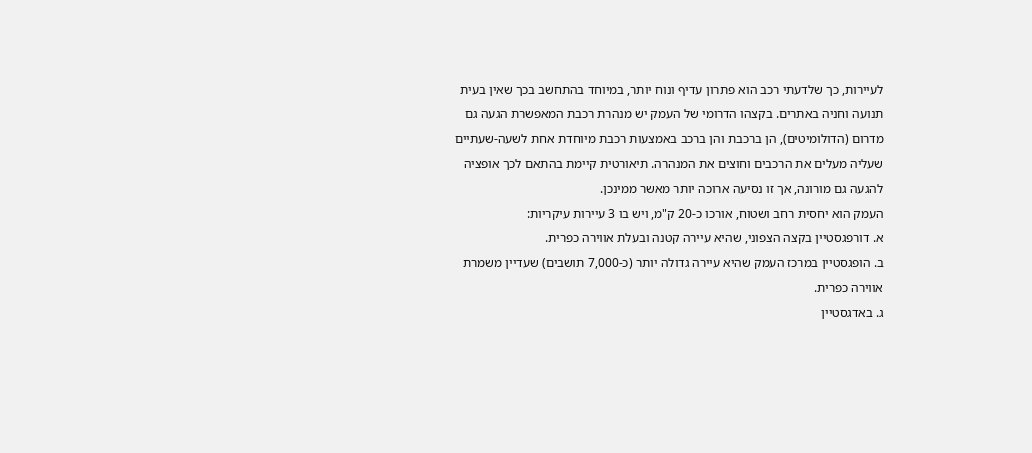לעיירות, כך שלדעתי רכב הוא פתרון עדיף ונוח יותר, במיוחד בהתחשב בכך שאין בעית תנועה וחניה באתרים. בקצהו הדרומי של העמק יש מנהרת רכבת המאפשרת הגעה גם מדרום (הדולומיטים), הן ברכבת והן ברכב באמצעות רכבת מיוחדת אחת לשעה-שעתיים שעליה מעלים את הרכבים וחוצים את המנהרה. תיאורטית קיימת בהתאם לכך אופציה להגעה גם מורונה, אך זו נסיעה ארוכה יותר מאשר ממינכן.
העמק הוא יחסית רחב ושטוח, אורכו כ-20 ק"מ, ויש בו 3 עיירות עיקריות:
א. דורפגסטיין בקצה הצפוני, שהיא עיירה קטנה ובעלת אווירה כפרית.
ב. הופגסטיין במרכז העמק שהיא עיירה גדולה יותר (כ-7,000 תושבים) שעדיין משמרת אווירה כפרית.
ג. באדגסטיין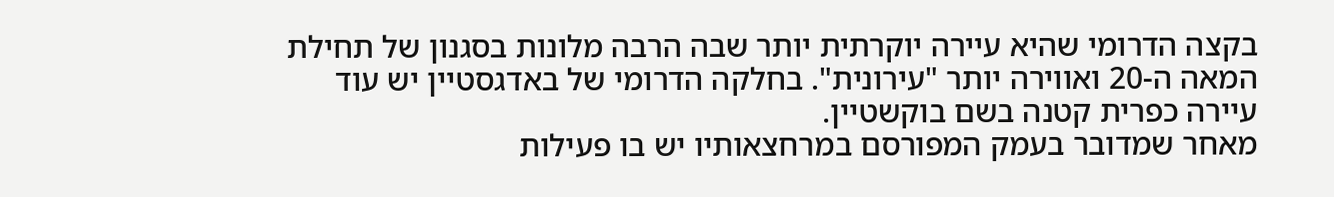בקצה הדרומי שהיא עיירה יוקרתית יותר שבה הרבה מלונות בסגנון של תחילת המאה ה-20 ואווירה יותר "עירונית". בחלקה הדרומי של באדגסטיין יש עוד עיירה כפרית קטנה בשם בוקשטיין.
מאחר שמדובר בעמק המפורסם במרחצאותיו יש בו פעילות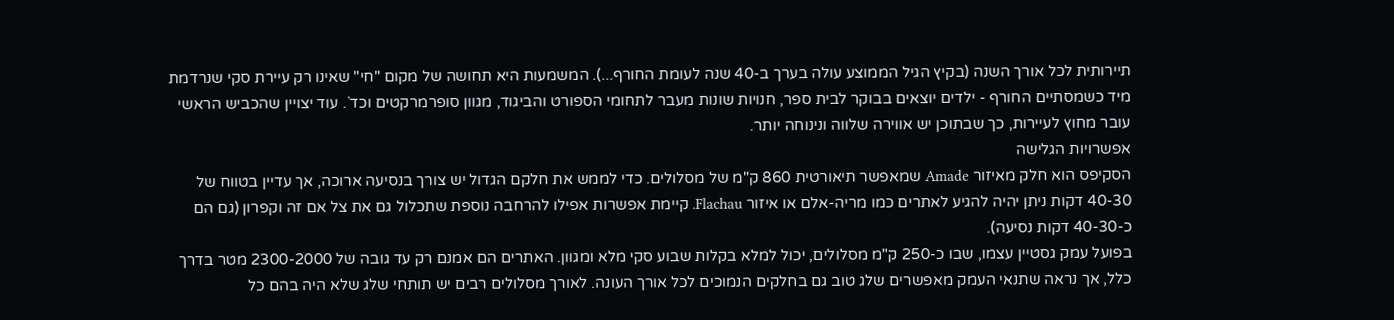תיירותית לכל אורך השנה (בקיץ הגיל הממוצע עולה בערך ב-40 שנה לעומת החורף...). המשמעות היא תחושה של מקום "חי" שאינו רק עיירת סקי שנרדמת מיד כשמסתיים החורף - ילדים יוצאים בבוקר לבית ספר, חנויות שונות מעבר לתחומי הספורט והביגוד, מגוון סופרמרקטים וכד`. עוד יצויין שהכביש הראשי עובר מחוץ לעיירות, כך שבתוכן יש אווירה שלווה ונינוחה יותר.
אפשרויות הגלישה
הסקיפס הוא חלק מאיזור Amade שמאפשר תיאורטית 860 ק"מ של מסלולים. כדי לממש את חלקם הגדול יש צורך בנסיעה ארוכה, אך עדיין בטווח של 40-30 דקות ניתן יהיה להגיע לאתרים כמו מריה-אלם או איזור Flachau. קיימת אפשרות אפילו להרחבה נוספת שתכלול גם את צל אם זה וקפרון (גם הם כ-40-30 דקות נסיעה).
בפועל עמק גסטיין עצמו, שבו כ-250 ק"מ מסלולים, יכול למלא בקלות שבוע סקי מלא ומגוון. האתרים הם אמנם רק עד גובה של 2300-2000 מטר בדרך כלל, אך נראה שתנאי העמק מאפשרים שלג טוב גם בחלקים הנמוכים לכל אורך העונה. לאורך מסלולים רבים יש תותחי שלג שלא היה בהם כל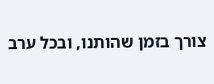צורך בזמן שהותנו, ובכל ערב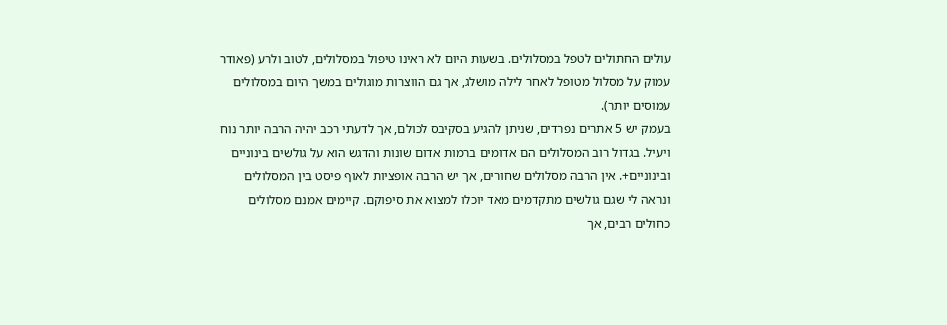עולים החתולים לטפל במסלולים. בשעות היום לא ראינו טיפול במסלולים, לטוב ולרע (פאודר עמוק על מסלול מטופל לאחר לילה מושלג, אך גם הווצרות מוגולים במשך היום במסלולים עמוסים יותר).
בעמק יש 5 אתרים נפרדים, שניתן להגיע בסקיבס לכולם, אך לדעתי רכב יהיה הרבה יותר נוח ויעיל. בגדול רוב המסלולים הם אדומים ברמות אדום שונות והדגש הוא על גולשים בינוניים ובינוניים+. אין הרבה מסלולים שחורים, אך יש הרבה אופציות לאוף פיסט בין המסלולים ונראה לי שגם גולשים מתקדמים מאד יוכלו למצוא את סיפוקם. קיימים אמנם מסלולים כחולים רבים, אך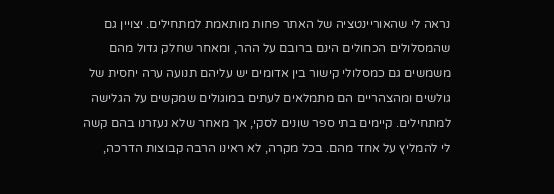נראה לי שהאוריינטציה של האתר פחות מותאמת למתחילים. יצויין גם שהמסלולים הכחולים הינם ברובם על ההר, ומאחר שחלק גדול מהם משמשים גם כמסלולי קישור בין אדומים יש עליהם תנועה ערה יחסית של גולשים ומהצהריים הם מתמלאים לעתים במוגולים שמקשים על הגלישה למתחילים. קיימים בתי ספר שונים לסקי, אך מאחר שלא נעזרנו בהם קשה לי להמליץ על אחד מהם. בכל מקרה, לא ראינו הרבה קבוצות הדרכה,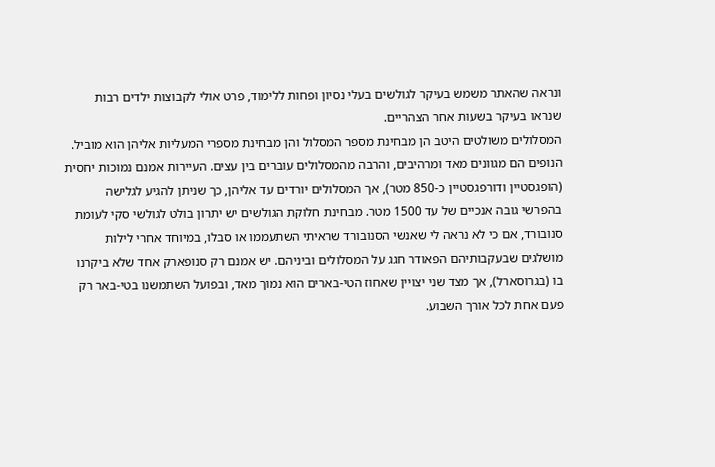ונראה שהאתר משמש בעיקר לגולשים בעלי נסיון ופחות ללימוד, פרט אולי לקבוצות ילדים רבות שנראו בעיקר בשעות אחר הצהריים.
המסלולים משולטים היטב הן מבחינת מספר המסלול והן מבחינת מספרי המעליות אליהן הוא מוביל. הנופים הם מגוונים מאד ומרהיבים, והרבה מהמסלולים עוברים בין עצים. העיירות אמנם נמוכות יחסית (הופגסטיין ודורפגסטיין כ-850 מטר), אך המסלולים יורדים עד אליהן, כך שניתן להגיע לגלישה בהפרשי גובה אנכיים של עד 1500 מטר. מבחינת חלוקת הגולשים יש יתרון בולט לגולשי סקי לעומת סנובורד, אם כי לא נראה לי שאנשי הסנובורד שראיתי השתעממו או סבלו, במיוחד אחרי לילות מושלגים שבעקבותיהם הפאודר חגג על המסלולים וביניהם. יש אמנם רק סנופארק אחד שלא ביקרנו בו (בגרוסארל), אך מצד שני יצויין שאחוז הטי-בארים הוא נמוך מאד, ובפועל השתמשנו בטי-באר רק פעם אחת לכל אורך השבוע.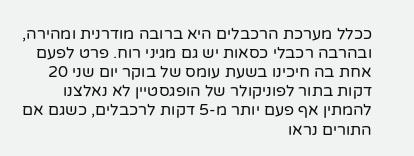ככלל מערכת הרכבלים היא ברובה מודרנית ומהירה, ובהרבה רכבלי כסאות יש גם מגיני רוח. פרט לפעם אחת בה חיכינו בשעת עומס של בוקר יום שני 20 דקות בתור לפוניקולר של הופגסטיין לא נאלצנו להמתין אף פעם יותר מ-5 דקות לרכבלים, כשגם אם התורים נראו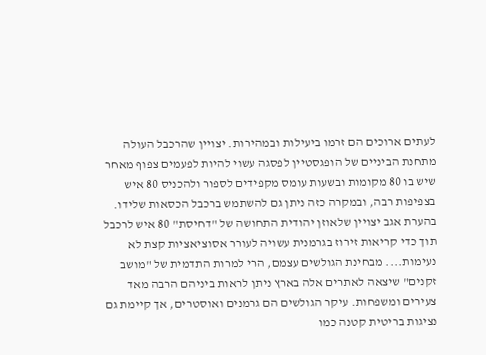לעתים ארוכים הם זרמו ביעילות ובמהירות. יצויין שהרכבל העולה מתחנת הביניים של הופגסטיין לפסגה עשוי להיות לפעמים צפוף מאחר שיש בו 80 מקומות ובשעות עומס מקפידים לספור ולהכניס 80 איש בצפיפות רבה, ובמקרה כזה ניתן גם להשתמש ברכבל הכסאות שלידו. בהערת אגב יצויין שלאוזן יהודית התחושה של "דחיסת" 80 איש לרכבל תוך כדי קריאות זירוז בגרמנית עשויה לעורר אסוציאציות קצת לא נעימות.... מבחינת הגולשים עצמם, הרי למרות התדמית של "מושב זקנים" שיצאה לאתרים אלה בארץ ניתן לראות ביניהם הרבה מאד צעירים ומשפחות. עיקר הגולשים הם גרמנים ואוסטרים, אך קיימת גם נציגות בריטית קטנה כמו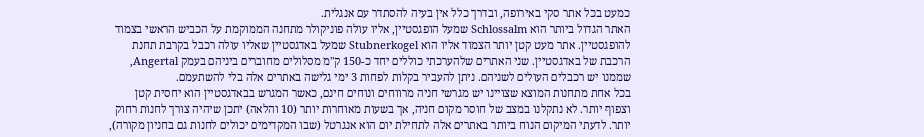כמעט בכל אתר סקי באירופה, ובדרך כלל אין בעיה להסתדר עם אנגלית.
האתר הגדול ביותר הוא Schlossalm שמעל הופגסטיין, אליו עולה פוניקולר מתחנה הממוקמת על הכביש הראשי בצמוד להופגסטיין. אתר מעט קטן יותר הצמוד אליו הוא Stubnerkogel שמעל באדגסטיין שאליו עולה רכבל בקרבת תחנת הרכבת של באדגסטיין. שני האתרים שלהערכתי כוללים יחד כ-150 ק"מ מסלולים מחוברים ביניהם בעמק Angertal, שממנו יש רכבלים העולים לשניהם. ניתן להעביר בקלות לפחות 3 ימי גלישה באתרים אלה בלי להשתעמם.
בכל אחת מתחנות המוצא שצויינו יש מגרשי חניה מרווחים ונוחים חינם, כאשר המגרש בבאדגסטיין הוא יחסית קטן וצפוף יותר. לא נתקלנו במצב של חוסר מקום חניה, אך בשעות מאוחרות יותר (10 והלאה) יתכן שיהיה צורך לחנות רחוק יותר. לדעתי המיקום הנוח ביותר באתרים אלה לתחילת יום הוא אנגרטל (שבו המקדימים יכולים לחנות גם בחניון מקורה),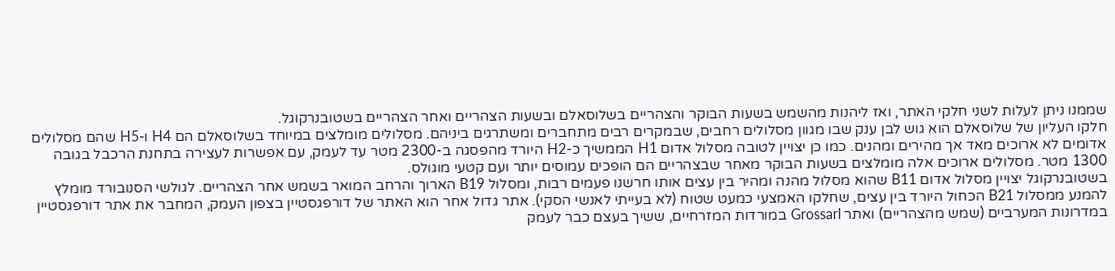שממנו ניתן לעלות לשני חלקי האתר, ואז ליהנות מהשמש בשעות הבוקר והצהריים בשלוסאלם ובשעות הצהריים ואחר הצהריים בשטובנרקוגל.
חלקו העליון של שלוסאלם הוא גוש לבן ענק שבו מגוון מסלולים רחבים, שבמקרים רבים מתחברים ומשתרגים ביניהם. מסלולים מומלצים במיוחד בשלוסאלם הם H4 ו-H5 שהם מסלולים אדומים לא ארוכים מאד אך מהירים ומהנים. כמו כן יצויין לטובה מסלול אדום H1 הממשיך כ-H2 היורד מהפסגה ב-2300 מטר עד לעמק, עם אפשרות לעצירה בתחנת הרכבל בגובה 1300 מטר. מסלולים ארוכים אלה מומלצים בשעות הבוקר מאחר שבצהריים הם הופכים עמוסים יותר ועם קטעי מוגולס.
בשטובנרקוגל יצויין מסלול אדום B11 שהוא מסלול מהנה ומהיר בין עצים אותו חרשנו פעמים רבות, ומסלול B19 הארוך והרחב המואר בשמש אחר הצהריים. לגולשי הסנובורד מומלץ להמנע ממסלול B21 הכחול היורד בין עצים, שחלקו האמצעי כמעט שטוח (לא בעייתי לאנשי הסקי). אתר גדול אחר הוא האתר של דורפגסטיין בצפון העמק, המחבר את אתר דורפגסטיין במדרונות המערביים (שמש מהצהריים) ואתר Grossarl במורדות המזרחיים, ששיך בעצם כבר לעמק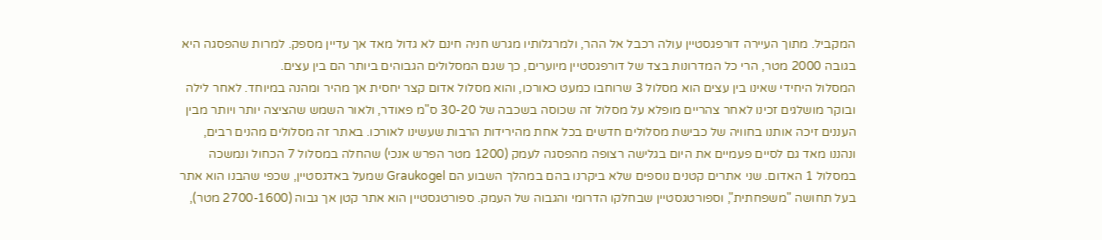המקביל. מתוך העיירה דורפגסטיין עולה רכבל אל ההר, ולמרגלותיו מגרש חניה חינם לא גדול מאד אך עדיין מספק. למרות שהפסגה היא בגובה 2000 מטר, הרי כל המדרונות בצד של דורפגסטיין מיוערים, כך שגם המסלולים הגבוהים ביותר הם בין עצים.
המסלול היחידי שאינו בין עצים הוא מסלול 3 שרוחבו כמעט כאורכו, והוא מסלול אדום קצר יחסית אך מהיר ומהנה במיוחד. לאחר לילה ובוקר מושלגים זכינו לאחר צהריים מופלא על מסלול זה שכוסה בשכבה של 30-20 ס"מ פאודר, ולאור השמש שהציצה יותר ויותר מבין העננים זיכה אותנו בחוויה של כבישת מסלולים חדשים בכל אחת מהירידות הרבות שעשינו לאורכו. באתר זה מסלולים מהנים רבים, ונהננו מאד גם לסיים פעמיים את היום בגלישה רצופה מהפסגה לעמק (1200 מטר הפרש אנכי) שהחלה במסלול 7 הכחול ונמשכה במסלול 1 האדום. שני אתרים קטנים נוספים שלא ביקרנו בהם במהלך השבוע הם Graukogel שמעל באדגסטיין, שכפי שהבנו הוא אתר בעל תחושה "משפחתית", וספורטגסטיין שבחלקו הדרומי והגבוה של העמק. ספורטגסטיין הוא אתר קטן אך גבוה (2700-1600 מטר),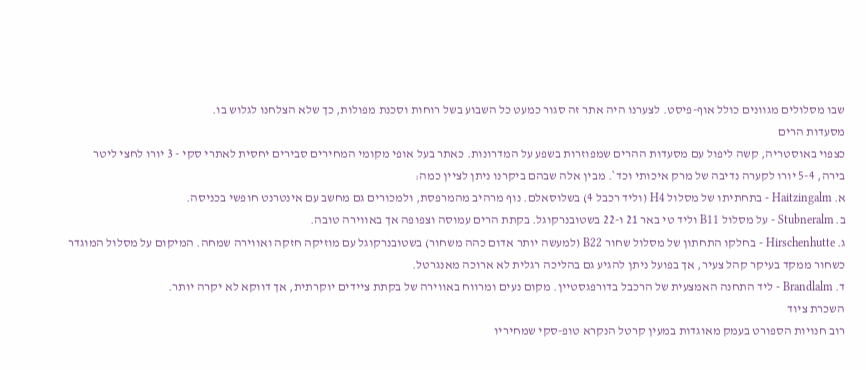שבו מסלולים מגוונים כולל אוף-פיסט. לצערנו היה אתר זה סגור כמעט כל השבוע בשל רוחות וסכנת מפולות, כך שלא הצלחנו לגלוש בו.
מסעדות הרים
כצפוי באוסטריה, קשה ליפול עם מסעדות ההרים שמפוזרות בשפע על המדרונות. כאתר בעל אופי מקומי המחירים סבירים יחסית לאתרי סקי - 3 יורו לחצי ליטר בירה, 5-4 יורו לקערה נדיבה של מרק איכותי וכד`. מבין אלה שבהם ביקרנו ניתן לציין כמה:
א. Haitzingalm - בתחתיתו של מסלול H4 (וליד רכבל 4) בשלוסאלם. נוף מרהיב מהמרפסת, ולמכורים גם מחשב עם אינטרנט חופשי בכניסה.
ב. Stubneralm - על מסלול B11 וליד טי באר 21 ו-22 בשטובנרקוגל. בקתת הרים עמוסה וצפופה אך באווירה טובה.
ג. Hirschenhutte - בחלקו התחתון של מסלול שחור B22 (למעשה יותר אדום כהה משחור) בשטובנרקוגל עם מוזיקה חזקה ואווירה שמחה. המיקום על מסלול המוגדר כשחור ממקד בעיקר קהל צעיר, אך בפועל ניתן להגיע גם בהליכה רגלית לא ארוכה מאנגרטל.
ד. Brandlalm - ליד התחנה האמצעית של הרכבל בדורפגסטיין. מקום נעים ומרווח באווירה של בקתת ציידים יוקרתית, אך דווקא לא יקרה יותר.
השכרת ציוד
רוב חנויות הספורט בעמק מאוגדות במעין קרטל הנקרא טופ-סקי שמחיריו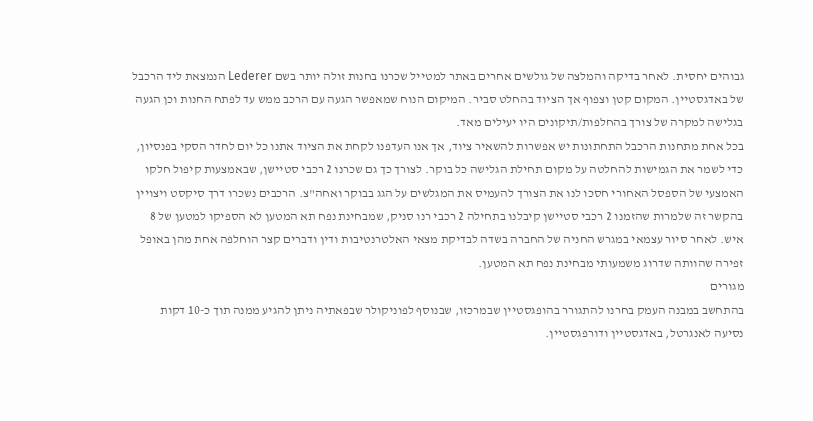גבוהים יחסית. לאחר בדיקה והמלצה של גולשים אחרים באתר למטייל שכרנו בחנות זולה יותר בשם Lederer הנמצאת ליד הרכבל של באדגסטיין. המקום קטן וצפוף אך הציוד בהחלט סביר. המיקום הנוח שמאפשר הגעה עם הרכב ממש עד לפתח החנות וכן הגעה בגלישה למקרה של צורך בהחלפות/תיקונים היו יעילים מאד.
בכל אחת מתחנות הרכבל התחתונות יש אפשרות להשאיר ציוד, אך אנו העדפנו לקחת את הציוד אתנו כל יום לחדר הסקי בפנסיון, כדי לשמר את הגמישות להחלטה על מקום תחילת הגלישה כל בוקר. לצורך כך גם שכרנו 2 רכבי סטיישן, שבאמצעות קיפול חלקו האמצעי של הספסל האחורי חסכו לנו את הצורך להעמיס את המגלשים על הגג בבוקר ואחה"צ. הרכבים נשכרו דרך סיקסט ויצויין בהקשר זה שלמרות שהזמנו 2 רכבי סטיישן קיבלנו בתחילה 2 רכבי רנו סניק, שמבחינת נפח תא המטען לא הספיקו למטען של 8 איש. לאחר סיור עצמאי במגרש החניה של החברה בשדה לבדיקת מצאי האלטרנטיבות ודין ודברים קצר הוחלפה אחת מהן באופל זפירה שהוותה שדרוג משמעותי מבחינת נפח תא המטען.
מגורים
בהתחשב במבנה העמק בחרנו להתגורר בהופגסטיין שבמרכזו, שבנוסף לפוניקולר שבפאתיה ניתן להגיע ממנה תוך כ-10 דקות נסיעה לאנגרטל, באדגסטיין ודורפגסטיין.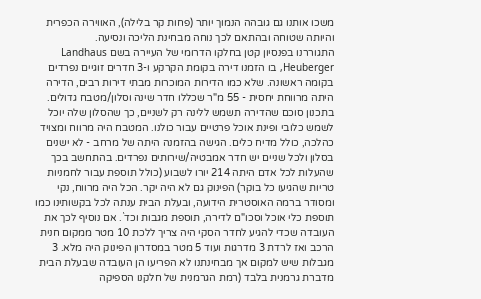משכו אותנו גם גובהה הנמוך יותר (פחות קר בלילה), האווירה הכפרית והיותה שטוחה ובהתאם לכך נוחה מבחינת הליכה ונסיעה.
התגוררנו בפנסיון קטן בחלקו הדרומי של העיירה בשם Landhaus Heuberger, בו הזמנו דירה בקומת הקרקע ו-3 חדרים זוגיים נפרדים בקומה ראשונה. שלא כמו הדירות המוכרות מבתי דירות רבים, הדירה היתה מרווחת יחסית - 55 מ"ר שכללו חדר שינה וסלון/מטבח גדולים. בתכנון סוכם שהדירה תשמש ללינה רק לשניים, כך שהסלון שלה יוכל לשמש כלובי ופינת אוכל פרטיים עבור כולנו. המטבח היה מרווח ומצויד כהלכה, כולל מדיח כלים. הגישה בהזמנה היתה של מרחב - לא ישנים בסלון ולכל שניים יש חדר אמבטיה/שירותים נפרדים. בהתחשב בכך שהעלות לכל אדם היתה 214 יורו לשבוע (כולל תוספת עבור לחמניות טריות שהגיעו כל בוקר) הפינוק גם לא היה יקר. הכל היה מרווח, נקי ומסודר ברמה האוסטרית הידועה, ובעלת הבית ענתה לכל בקשותינו כמו תוספת כלי אוכל וסכו"ם לדירה, תוספת מגבות וכד`. אם נוסיף לכך את העובדה שכדי להגיע לחדר הסקי היה צריך ללכת 10 מטר ממקום חנית הרכב ואז לרדת 3 מדרגות ועוד 5 מטר במסדרון הפינוק היה מלא. 3 מגבלות שיש למקום אך מבחינתנו לא הפריעו הן העובדה שבעלת הבית מדברת גרמנית בלבד (רמת הגרמנית של חלקנו הספיקה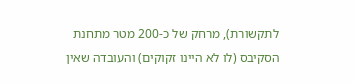לתקשורת), מרחק של כ-200 מטר מתחנת הסקיבס (לו לא היינו זקוקים) והעובדה שאין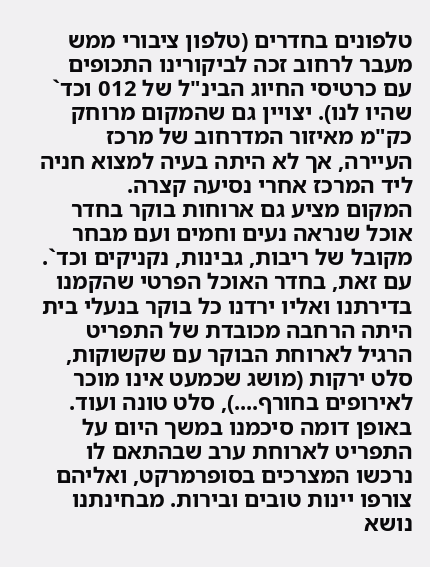טלפונים בחדרים (טלפון ציבורי ממש מעבר לרחוב זכה לביקורינו התכופים עם כרטיסי החיוג הבינ"ל של 012 וכד` שהיו לנו). יצויין גם שהמקום מרוחק כק"מ מאיזור המדרחוב של מרכז העיירה, אך לא היתה בעיה למצוא חניה ליד המרכז אחרי נסיעה קצרה.
המקום מציע גם ארוחות בוקר בחדר אוכל שנראה נעים וחמים ועם מבחר מקובל של ריבות, גבינות, נקניקים וכד`. עם זאת, בחדר האוכל הפרטי שהקמנו בדירתנו ואליו ירדנו כל בוקר בנעלי בית היתה הרחבה מכובדת של התפריט הרגיל לארוחת הבוקר עם שקשוקות, סלט ירקות (מושג שכמעט אינו מוכר לאירופים בחורף....), סלט טונה ועוד. באופן דומה סיכמנו במשך היום על התפריט לארוחת ערב שבהתאם לו נרכשו המצרכים בסופרמרקט, ואליהם צורפו יינות טובים ובירות. מבחינתנו נושא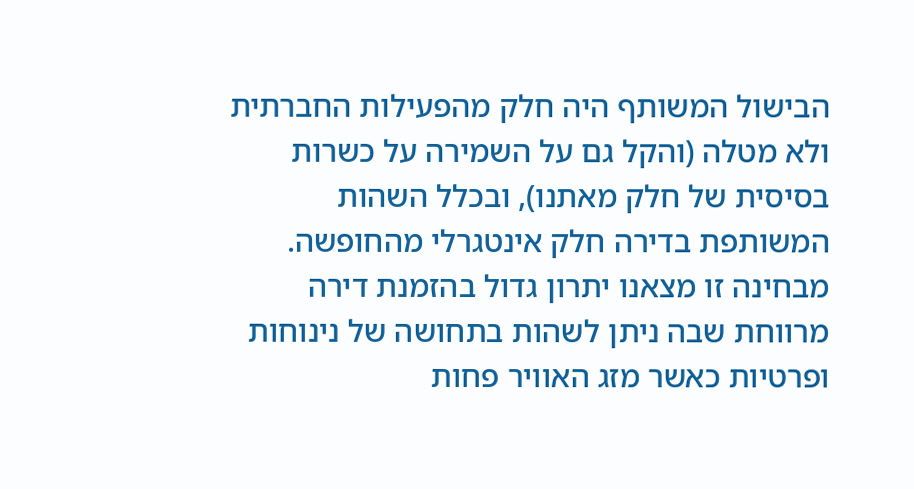הבישול המשותף היה חלק מהפעילות החברתית ולא מטלה (והקל גם על השמירה על כשרות בסיסית של חלק מאתנו), ובכלל השהות המשותפת בדירה חלק אינטגרלי מהחופשה. מבחינה זו מצאנו יתרון גדול בהזמנת דירה מרווחת שבה ניתן לשהות בתחושה של נינוחות ופרטיות כאשר מזג האוויר פחות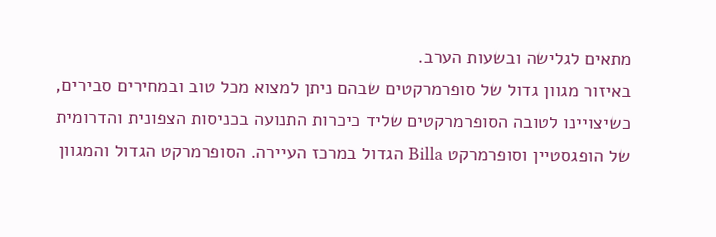מתאים לגלישה ובשעות הערב.
באיזור מגוון גדול של סופרמרקטים שבהם ניתן למצוא מכל טוב ובמחירים סבירים, כשיצויינו לטובה הסופרמרקטים שליד כיכרות התנועה בכניסות הצפונית והדרומית של הופגסטיין וסופרמרקט Billa הגדול במרכז העיירה. הסופרמרקט הגדול והמגוון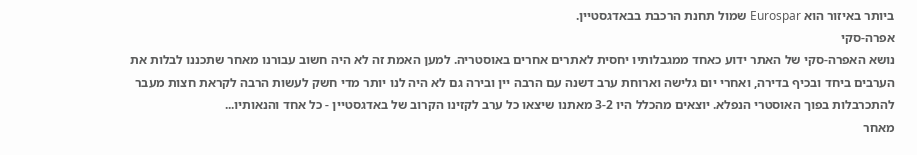ביותר באיזור הוא Eurospar שמול תחנת הרכבת בבאדגסטיין.
אפרה-סקי
נושא האפרה-סקי של האתר ידוע כאחד ממגבלותיו יחסית לאתרים אחרים באוסטריה. למען האמת זה לא היה חשוב עבורנו מאחר שתכננו לבלות את הערבים ביחד ובכיף בדירה, ואחרי יום גלישה וארוחת ערב דשנה עם הרבה יין ובירה גם לא היה לנו יותר מדי חשק לעשות הרבה לקראת חצות מעבר להתכרבלות בפוך האוסטרי הנפלא. יוצאים מהכלל היו 3-2 מאתנו שיצאו כל ערב לקזינו הקרוב של באדגסטיין - כל אחד והנאותיו...
מאחר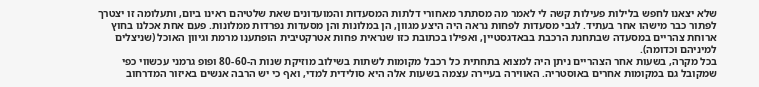שלא יצאנו לחפש בלילות פעילות קשה לי לאמר מה מסתתר מאחורי דלתות המסעדות והמועדונים שאת שלטיהם ראינו ביום, ותעלומה זו יצטרך לפתור כבר מישהו אחר בעתיד. לגבי מסעדות לפחות נראה היה היצע מגוון, הן במלונות והן מסעדות נפרדות ממלונות. פעם אחת אכלנו בחוץ ארוחת צהריים במסעדה שבתחנת הרכבת בבאדגסטיין, ואפילו בכתובת כזו שנראית פחות אטרקטיבית הופתענו מרמת וגיוון האוכל (שניצלים למיניהם וכדומה).
בכל מקרה, בשעות אחר הצהריים ניתן היה למצוא בתחתית כל רכבל מקומות לשתות בשילוב מוזיקת שנות ה-80-60 ופופ גרמני עכשווי כפי שמקובל גם במקומות אחרים באוסטריה. האווירה בעיירה עצמה בשעות אלה היא סולידית למדי, ואף כי יש הרבה אנשים באיזור המדרחוב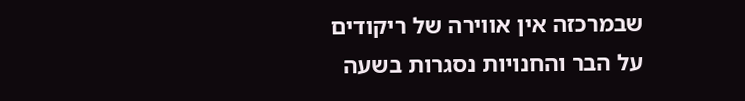שבמרכזה אין אווירה של ריקודים על הבר והחנויות נסגרות בשעה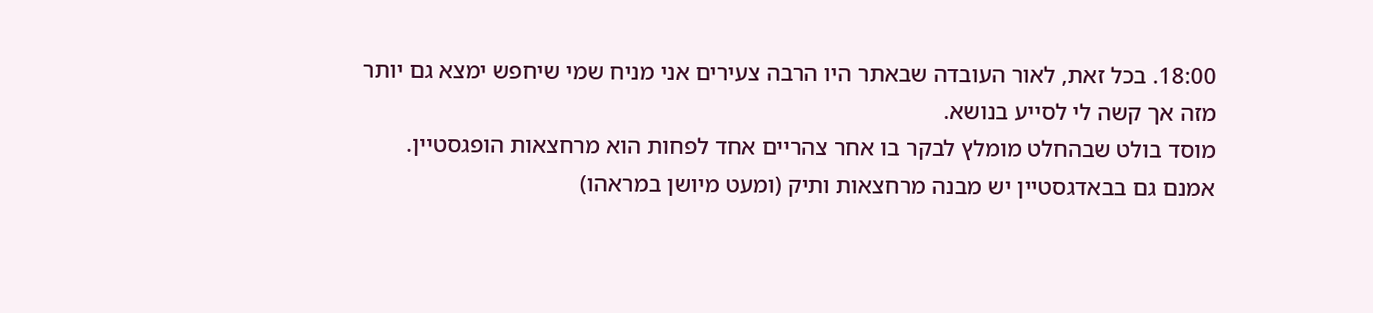18:00. בכל זאת, לאור העובדה שבאתר היו הרבה צעירים אני מניח שמי שיחפש ימצא גם יותר מזה אך קשה לי לסייע בנושא.
מוסד בולט שבהחלט מומלץ לבקר בו אחר צהריים אחד לפחות הוא מרחצאות הופגסטיין. אמנם גם בבאדגסטיין יש מבנה מרחצאות ותיק (ומעט מיושן במראהו)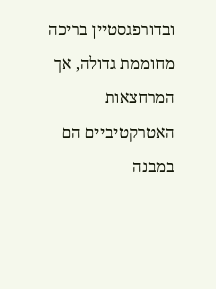ובדורפגסטיין בריכה מחוממת גדולה, אך המרחצאות האטרקטיביים הם במבנה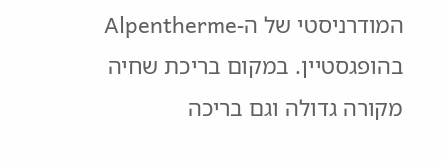המודרניסטי של ה-Alpentherme בהופגסטיין. במקום בריכת שחיה מקורה גדולה וגם בריכה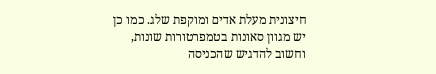חיצונית מעלת אדים ומוקפת שלג. כמו כן יש מגוון סאונות בטמפרטורות שונות, וחשוב להדגיש שהכניסה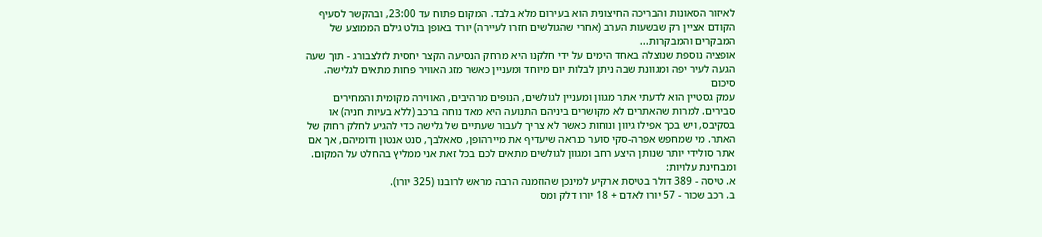לאיזור הסאונות והבריכה החיצונית הוא בעירום מלא בלבד. המקום פתוח עד 23:00, ובהקשר לסעיף הקודם אציין רק שבשעות הערב (אחרי שהגולשים חזרו לעיירה) יורד באופן בולט גילם הממוצע של המבקרים והמבקרות...
אופציה נוספת שנוצלה באחד הימים על ידי חלקנו היא מרחק הנסיעה הקצר יחסית לזלצבורג - תוך שעה הגעה לעיר יפה ומגוונת שבה ניתן לבלות יום מיוחד ומעניין כאשר מזג האוויר פחות מתאים לגלישה.
סיכום
עמק גסטיין הוא לדעתי אתר מגוון ומעניין לגולשים, הנופים מרהיבים, האווירה מקומית והמחירים סבירים. למרות שהאתרים לא מקושרים ביניהם התנועה היא מאד נוחה ברכב (ללא בעיות חניה) או בסקיבס, ויש בכך אפילו גיוון ונוחות כאשר לא צריך לעבור שעתיים של גלישה כדי להגיע לחלק רחוק של האתר. מי שמחפש אפרה-סקי סוער כנראה שיעדיף את מיירהופן, סאאלבך, סנט אנטון ודומיהם, אך אם אתר סולידי יותר שנותן היצע רחב ומגוון לגולשים מתאים לכם בכל זאת אני ממליץ בהחלט על המקום.
ומבחינת עלויות:
א. טיסה - 389 דולר בטיסת ארקיע למינכן שהוזמנה הרבה מראש לרובנו (325 יורו).
ב. רכב שכור - 57 יורו לאדם + 18 יורו דלק ומס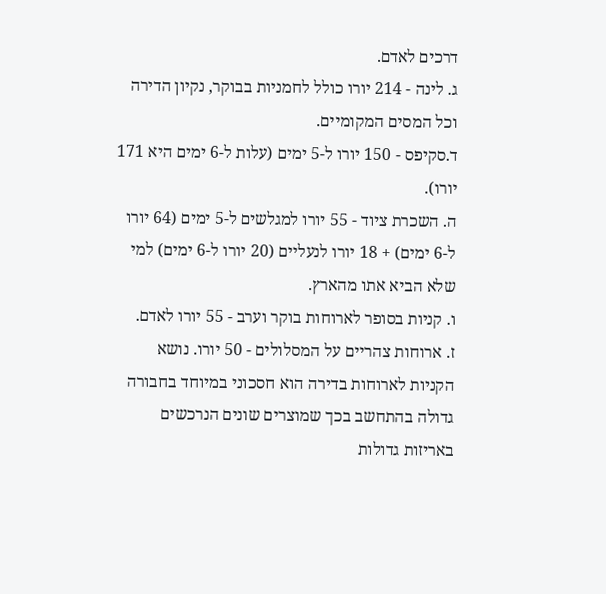דרכים לאדם.
ג. לינה - 214 יורו כולל לחמניות בבוקר, נקיון הדירה וכל המסים המקומיים.
ד.סקיפס - 150 יורו ל-5 ימים (עלות ל-6 ימים היא 171 יורו).
ה. השכרת ציוד - 55 יורו למגלשים ל-5 ימים (64 יורו ל-6 ימים) + 18 יורו לנעליים (20 יורו ל-6 ימים) למי שלא הביא אתו מהארץ.
ו. קניות בסופר לארוחות בוקר וערב - 55 יורו לאדם.
ז. ארוחות צהריים על המסלולים - 50 יורו. נושא הקניות לארוחות בדירה הוא חסכוני במיוחד בחבורה גדולה בהתחשב בכך שמוצרים שונים הנרכשים באריזות גדולות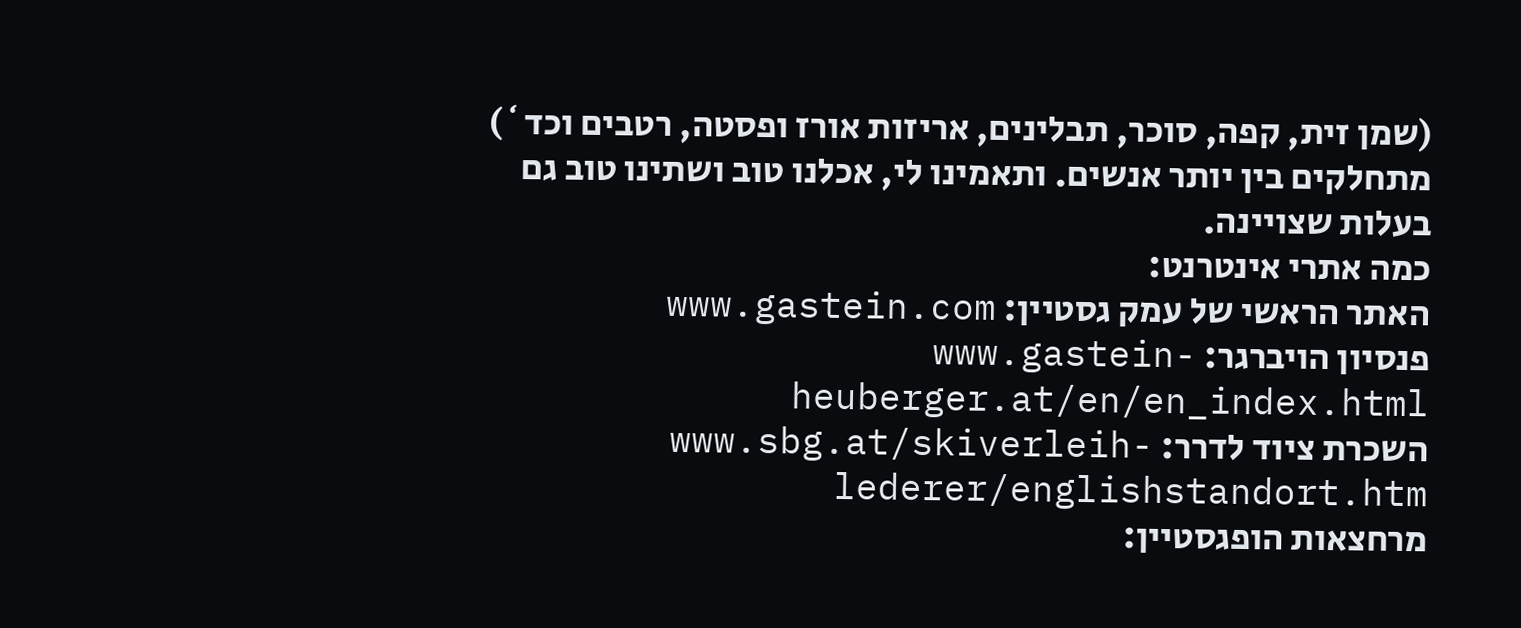(שמן זית, קפה, סוכר, תבלינים, אריזות אורז ופסטה, רטבים וכד`) מתחלקים בין יותר אנשים. ותאמינו לי, אכלנו טוב ושתינו טוב גם בעלות שצויינה.
כמה אתרי אינטרנט:
האתר הראשי של עמק גסטיין: www.gastein.com
פנסיון הויברגר: www.gastein-heuberger.at/en/en_index.html
השכרת ציוד לדרר: www.sbg.at/skiverleih-lederer/englishstandort.htm
מרחצאות הופגסטיין: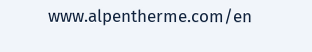www.alpentherme.com/en